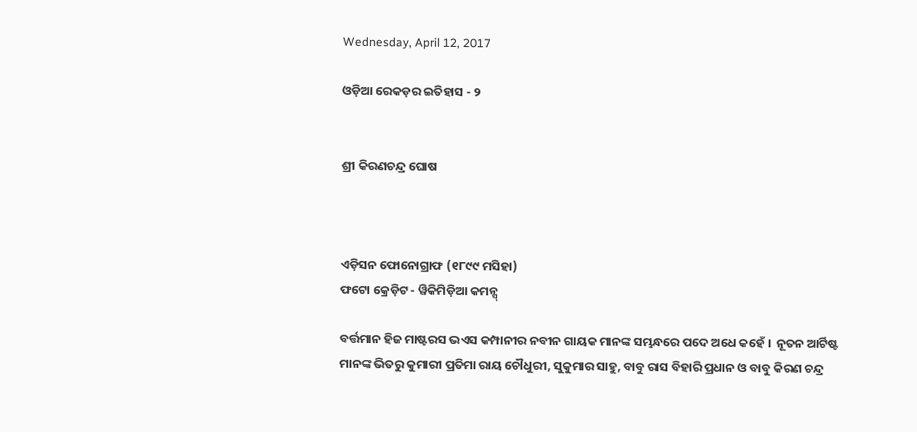Wednesday, April 12, 2017

ଓଡ଼ିଆ ରେକଡ଼ର ଇତିହାସ - ୨


ଶ୍ରୀ କିରଣଚନ୍ଦ୍ର ଘୋଷ



ଏଡ଼ିସନ ଫୋନୋଗ୍ରାଫ (୧୮୯୯ ମସିହା)
ଫଟୋ କ୍ରେଡ଼ିଟ - ୱିକିମିଡ଼ିଆ କମନ୍ସ୍

ବର୍ତ୍ତମାନ ହିଜ ମାଷ୍ଟରସ ଭଏସ କମ୍ପାନୀର ନବୀନ ଗାୟକ ମାନଙ୍କ ସମ୍ଭନ୍ଧରେ ପଦେ ଅଧେ କହେଁ ।  ନୂତନ ଆର୍ଟିଷ୍ଟ ମାନଙ୍କ ଭିତରୁ କୁମାରୀ ପ୍ରତିମା ରାୟ ଚୌଧୁରୀ, ସୁକୁମାର ସାହୁ, ବାବୁ ରାସ ବିହାରି ପ୍ରଧାନ ଓ ବାବୁ କିରଣ ଚନ୍ଦ୍ର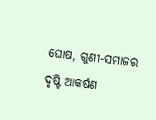ଘୋଷ, ଗୁଣୀ-ସମାଜର ଦୃଷ୍ଟି ଆକର୍ଷଣ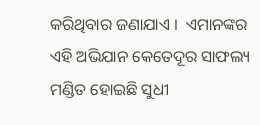କରିଥିବାର ଜଣାଯାଏ ।  ଏମାନଙ୍କର ଏହି ଅଭିଯାନ କେତେଦୂର ସାଫଲ୍ୟ ମଣ୍ଡିତ ହୋଇଛି ସୁଧୀ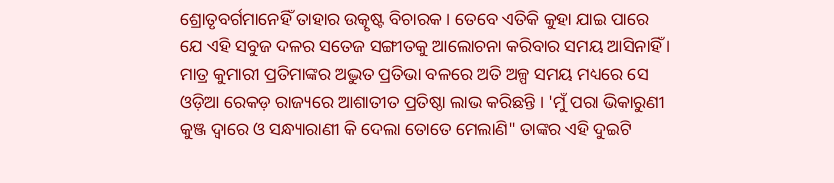ଶ୍ରୋତୃବର୍ଗମାନେହିଁ ତାହାର ଉତ୍କୃଷ୍ଟ ବିଚାରକ । ତେବେ ଏତିକି କୁହା ଯାଇ ପାରେ ଯେ ଏହି ସବୁଜ ଦଳର ସତେଜ ସଙ୍ଗୀତକୁ ଆଲୋଚନା କରିବାର ସମୟ ଆସିନାହିଁ । ମାତ୍ର କୁମାରୀ ପ୍ରତିମାଙ୍କର ଅଦ୍ଭୁତ ପ୍ରତିଭା ବଳରେ ଅତି ଅଳ୍ପ ସମୟ ମଧ୍ୟରେ ସେ ଓଡ଼ିଆ ରେକଡ଼ ରାଜ୍ୟରେ ଆଶାତୀତ ପ୍ରତିଷ୍ଠା ଲାଭ କରିଛନ୍ତି । 'ମୁଁ ପରା ଭିକାରୁଣୀ କୁଞ୍ଜ ଦ୍ୱାରେ ଓ ସନ୍ଧ୍ୟାରାଣୀ କି ଦେଲା ତୋତେ ମେଲାଣି" ତାଙ୍କର ଏହି ଦୁଇଟି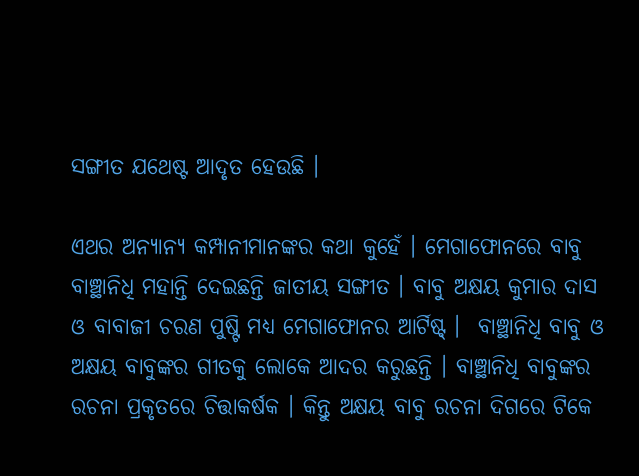ସଙ୍ଗୀତ ଯଥେଷ୍ଟ ଆଦୃତ ହେଉଛି ।

ଏଥର ଅନ୍ୟାନ୍ୟ କମ୍ପାନୀମାନଙ୍କର କଥା କୁହେଁ । ମେଗାଫୋନରେ ବାବୁ ବାଞ୍ଛାନିଧି ମହାନ୍ତି ଦେଇଛନ୍ତି ଜାତୀୟ ସଙ୍ଗୀତ । ବାବୁ ଅକ୍ଷୟ କୁମାର ଦାସ ଓ ବାବାଜୀ ଚରଣ ପୁଷ୍ଟି ମଧ୍ୟ ମେଗାଫୋନର ଆର୍ଟିଷ୍ଟ୍ ।  ବାଞ୍ଛାନିଧି ବାବୁ ଓ ଅକ୍ଷୟ ବାବୁଙ୍କର ଗୀତକୁ ଲୋକେ ଆଦର କରୁଛନ୍ତି । ବାଞ୍ଛାନିଧି ବାବୁଙ୍କର ରଚନା ପ୍ରକୃତରେ ଚିତ୍ତାକର୍ଷକ । କିନ୍ତୁ ଅକ୍ଷୟ ବାବୁ ରଚନା ଦିଗରେ ଟିକେ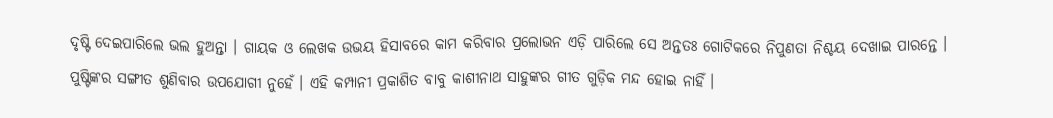ଦୃଷ୍ଟି ଦେଇପାରିଲେ ଭଲ ହୁଅନ୍ତା । ଗାୟକ ଓ ଲେଖକ ଉଭୟ ହିସାବରେ କାମ କରିବାର ପ୍ରଲୋଭନ ଏଡ଼ି ପାରିଲେ ସେ ଅନ୍ତତଃ ଗୋଟିକରେ ନିପୁଣତା ନିଶ୍ଚୟ ଦେଖାଇ ପାରନ୍ତେ । ପୁଷ୍ଟିଙ୍କର ସଙ୍ଗୀତ ଶୁଣିବାର ଉପଯୋଗୀ ନୁହେଁ । ଏହି କମ୍ପାନୀ ପ୍ରକାଶିତ ବାବୁ କାଶୀନାଥ ସାହୁଙ୍କର ଗୀତ ଗୁଡ଼ିକ ମନ୍ଦ ହୋଇ ନାହିଁ ।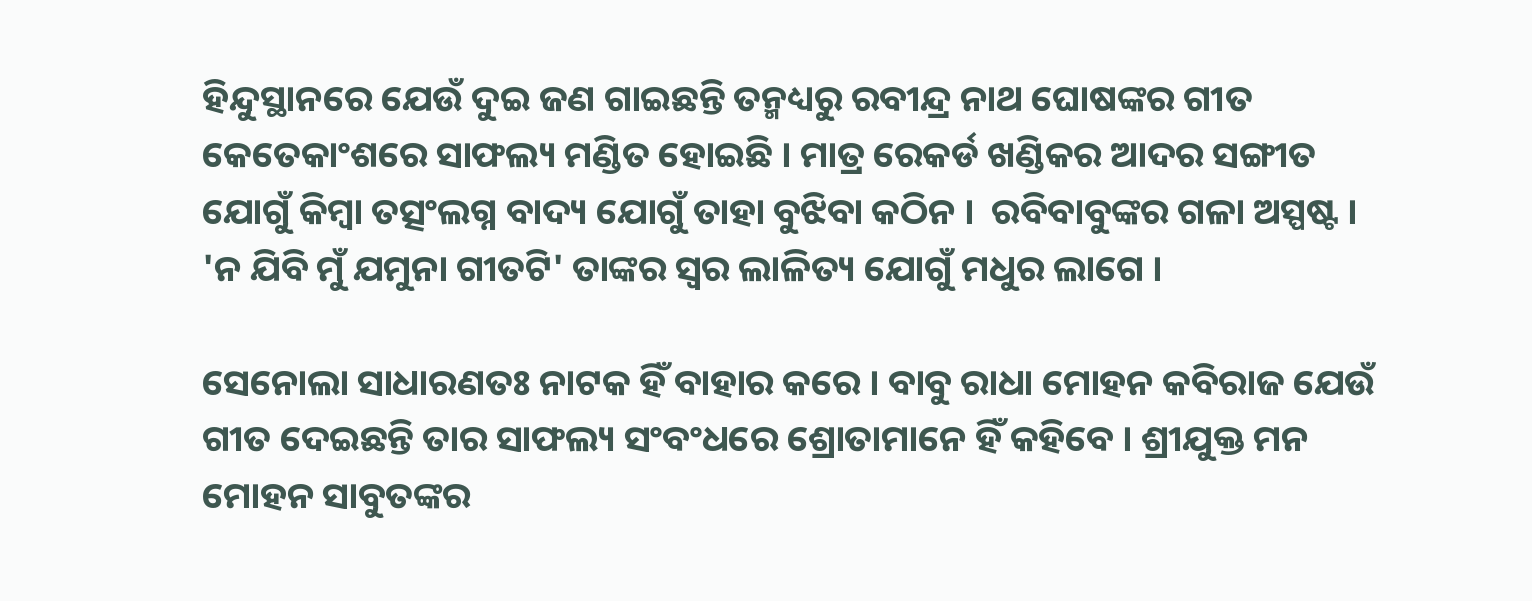ହିନ୍ଦୁସ୍ଥାନରେ ଯେଉଁ ଦୁଇ ଜଣ ଗାଇଛନ୍ତି ତନ୍ମଧ୍ୟରୁ ରବୀନ୍ଦ୍ର ନାଥ ଘୋଷଙ୍କର ଗୀତ କେତେକାଂଶରେ ସାଫଲ୍ୟ ମଣ୍ଡିତ ହୋଇଛି । ମାତ୍ର ରେକର୍ଡ ଖଣ୍ଡିକର ଆଦର ସଙ୍ଗୀତ ଯୋଗୁଁ କିମ୍ବା ତତ୍ସଂଲଗ୍ନ ବାଦ୍ୟ ଯୋଗୁଁ ତାହା ବୁଝିବା କଠିନ ।  ରବିବାବୁଙ୍କର ଗଳା ଅସ୍ପଷ୍ଟ । 'ନ ଯିବି ମୁଁ ଯମୁନା ଗୀତଟି' ତାଙ୍କର ସ୍ୱର ଲାଳିତ୍ୟ ଯୋଗୁଁ ମଧୁର ଲାଗେ ।

ସେନୋଲା ସାଧାରଣତଃ ନାଟକ ହିଁ ବାହାର କରେ । ବାବୁ ରାଧା ମୋହନ କବିରାଜ ଯେଉଁ ଗୀତ ଦେଇଛନ୍ତି ତାର ସାଫଲ୍ୟ ସଂବଂଧରେ ଶ୍ରୋତାମାନେ ହିଁ କହିବେ । ଶ୍ରୀଯୁକ୍ତ ମନ ମୋହନ ସାବୁତଙ୍କର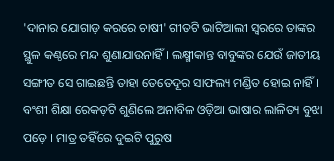'ଦାନାର ଯୋଗାଡ଼ କରରେ ଚାଷୀ' ଗୀତଟି ଭାଟିଆଲୀ ସ୍ୱରରେ ତାଙ୍କର ସ୍ଥୁଳ କଣ୍ଠରେ ମନ୍ଦ ଶୁଣାଯାଉନାହିଁ । ଲକ୍ଷ୍ମୀକାନ୍ତ ବାବୁଙ୍କର ଯେଉଁ ଜାତୀୟ ସଙ୍ଗୀତ ସେ ଗାଇଛନ୍ତି ତାହା ତେତେଦୂର ସାଫଲ୍ୟ ମଣ୍ଡିତ ହୋଇ ନାହିଁ । ବଂଶୀ ଶିକ୍ଷା ରେକଡ଼ଟି ଶୁଣିଲେ ଅନାବିଳ ଓଡ଼ିଆ ଭାଷାର ଲାଳିତ୍ୟ ବୁଝା ପଡ଼େ । ମାତ୍ର ତହିଁରେ ଦୁଇଟି ପୁରୁଷ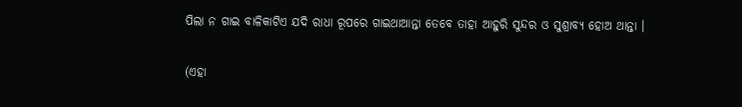ପିଲା ନ ଗାଇ ବାଳିକାଟିଏ ଯଦି ରାଧା ରୂପରେ ଗାଇଥାଆନ୍ତା ତେବେ ତାହା ଆହୁରି ସୁନ୍ଦର ଓ ସୁଶ୍ରାବ୍ୟ ହୋଅ ଥାନ୍ତା ।

(ଏହା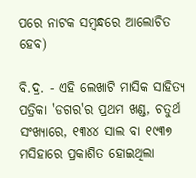ପରେ ନାଟକ ସମ୍ବନ୍ଧରେ ଆଲୋଚିତ ହେବ)

ବି.ଦ୍ର. - ଏହି ଲେଖାଟି ମାସିକ ସାହିତ୍ୟ ପତ୍ରିକା 'ଡଗର'ର ପ୍ରଥମ ଖଣ୍ଡ, ଚତୁର୍ଥ ସଂଖ୍ୟାରେ, ୧୩୪୪ ସାଲ ବା ୧୯୩୭ ମସିହାରେ ପ୍ରକାଶିତ ହୋଇଥିଲା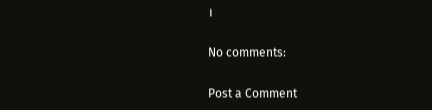।

No comments:

Post a Comment